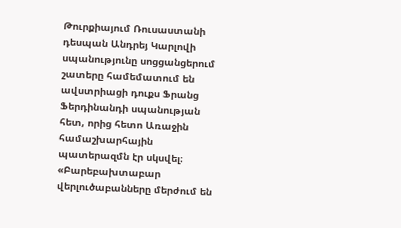Թուրքիայում Ռուսաստանի դեսպան Անդրեյ Կարլովի սպանությունը սոցցանցերում շատերը համեմատում են ավստրիացի դուքս Ֆրանց Ֆերդինանդի սպանության հետ, որից հետո Առաջին համաշխարհային պատերազմն էր սկսվել։ «Բարեբախտաբար վերլուծաբանները մերժում են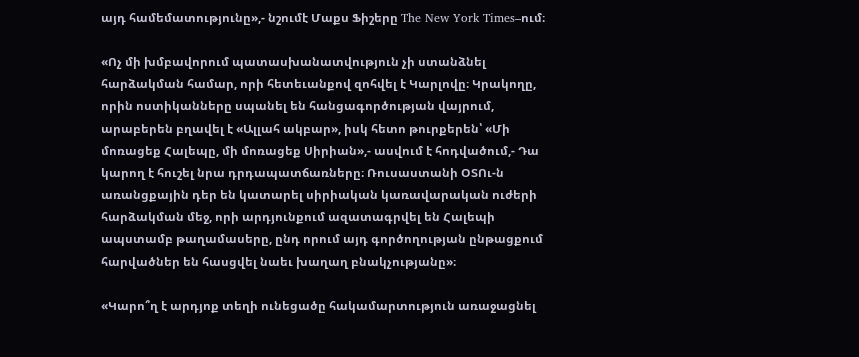այդ համեմատությունը»,- նշումէ Մաքս Ֆիշերը The New York Times–ում։

«Ոչ մի խմբավորում պատասխանատվություն չի ստանձնել հարձակման համար, որի հետեւանքով զոհվել է Կարլովը։ Կրակողը, որին ոստիկանները սպանել են հանցագործության վայրում, արաբերեն բղավել է «Ալլահ ակբար», իսկ հետո թուրքերեն՝ «Մի մոռացեք Հալեպը, մի մոռացեք Սիրիան»,- ասվում է հոդվածում,- Դա կարող է հուշել նրա դրդապատճառները։ Ռուսաստանի ՕՏՈւ-ն առանցքային դեր են կատարել սիրիական կառավարական ուժերի հարձակման մեջ, որի արդյունքում ազատագրվել են Հալեպի ապստամբ թաղամասերը, ընդ որում այդ գործողության ընթացքում հարվածներ են հասցվել նաեւ խաղաղ բնակչությանը»։

«Կարո՞ղ է արդյոք տեղի ունեցածը հակամարտություն առաջացնել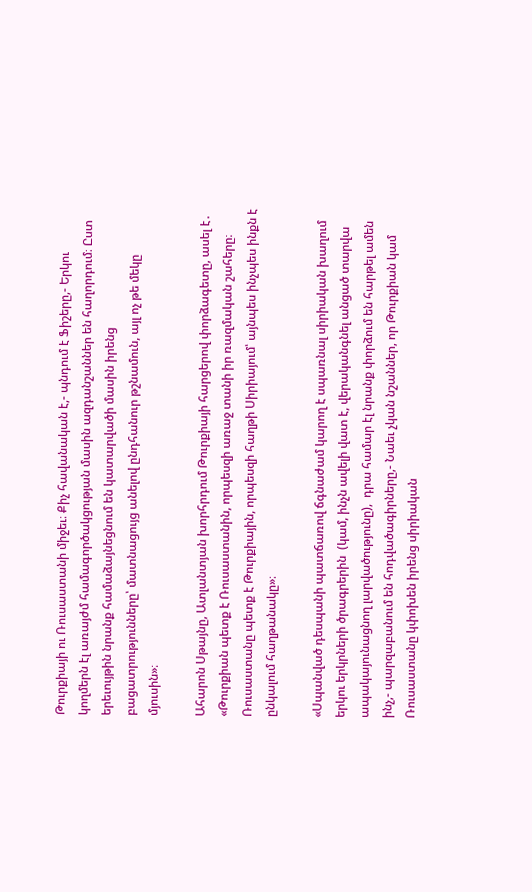Թուրքիայի ու Ռուսաստանի միջեւ։ Քիչ հավանական է,- պնդում է Ֆիշերը,- Երկու կողմերն էլ առայժմ համագործակցության մասին ազդանշաններ են հաղորդում։ Ըստ երեւույթին նրանք համաձայնեցնում են կատարվածի մասին իրենց բացատրությունները՝ մատնացույց անելով ընդհանուր թշնամուն, այլ ոչ թե մեկը մյուսին»։

Ահարոն Սթայնը, Ատլանտյան խորհրդում Թուրքիայի հարցերով փորձագետը, ասել է․ «Թուրքիան պետք է Ռուսաստանին, որպեսզի առաջ տանի իր ռազմական շահերը։ Ռուսաստանը պետք է Թուրքիային, որպեսզի հաղթի Սիրիայում՝ այնպես ինչպես ինքն է ընկալում հաղթանակը»։

«Սպանված դեսպանի պատճառով ճգնաժամ կարող է սպառնալ սիրիական խաղում երկու երկրների ծրագրերին  (կամ, ինչն ավելի վատ է, վերականգնել անցած տարվա ապակայունացնող լարվածությունը),  դրա համար էլ նրանք փորձում են հարթել ամեն ինչ,- պարզաբանում են հոդվածագիրները,- Նաեւ չկան նշաններ, որ Թուրքիան կամ Ռուսաստանը կփոխեն իրենց սիրիական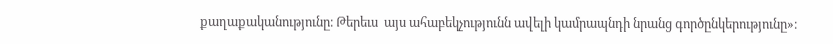քաղաքականությունը։ Թերեւս  այս ահաբեկչությունն ավելի կամրապնդի նրանց գործընկերությունը»։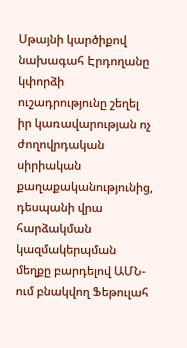Սթայնի կարծիքով նախագահ Էրդողանը կփորձի ուշադրությունը շեղել իր կառավարության ոչ ժողովրդական սիրիական քաղաքականությունից, դեսպանի վրա հարձակման կազմակերպման մեղքը բարդելով ԱՄՆ-ում բնակվող Ֆեթուլահ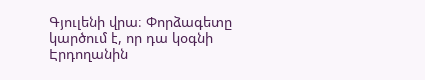Գյուլենի վրա։ Փորձագետը կարծում է, որ դա կօգնի Էրդողանին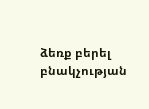ձեռք բերել բնակչության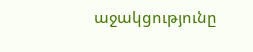աջակցությունը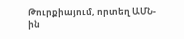Թուրքիայում, որտեղ ԱՄՆ-ին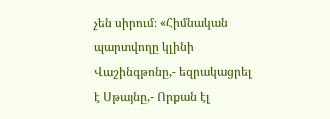չեն սիրում։ «Հիմնական պարտվողը կլինի Վաշինգթոնը,- եզրակացրել է Սթայնը,- Որքան էլ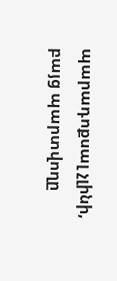պարադոքսալ չլինի, բայց պարտվողը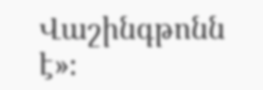Վաշինգթոնն է»։